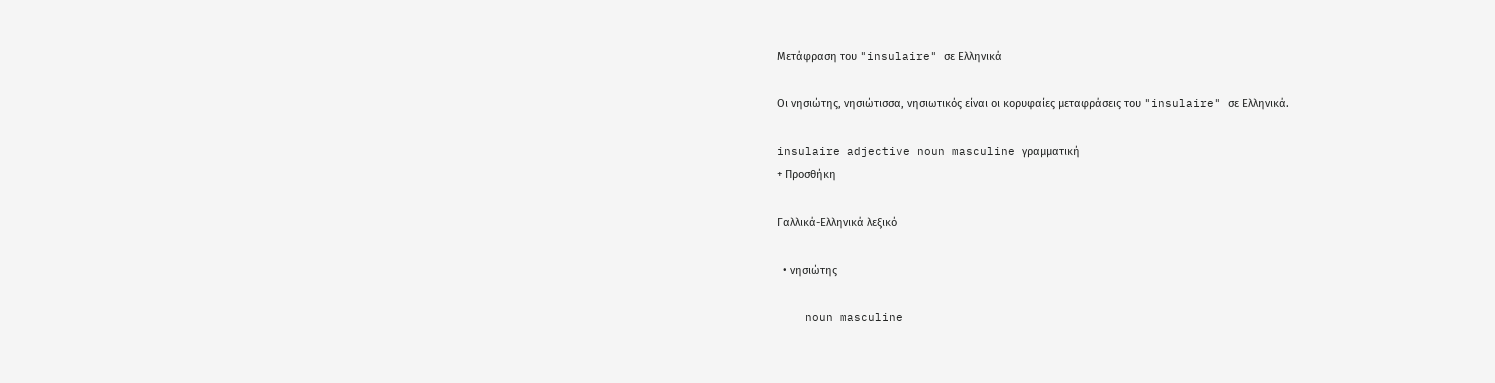Μετάφραση του "insulaire" σε Ελληνικά

Οι νησιώτης, νησιώτισσα, νησιωτικός είναι οι κορυφαίες μεταφράσεις του "insulaire" σε Ελληνικά.

insulaire adjective noun masculine γραμματική
+ Προσθήκη

Γαλλικά-Ελληνικά λεξικό

  • νησιώτης

    noun masculine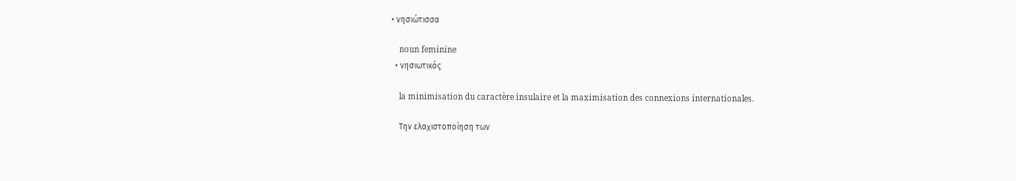• νησιώτισσα

    noun feminine
  • νησιωτικός

    la minimisation du caractère insulaire et la maximisation des connexions internationales.

    Την ελαχιστοποίηση των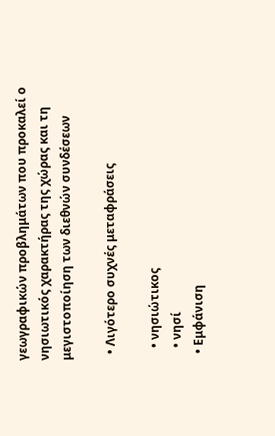γεωγραφικών προβλημάτων που προκαλεί ο νησιωτικός χαρακτήρας της χώρας και τη μεγιστοποίηση των διεθνών συνδέσεων

  • Λιγότερο συχνές μεταφράσεις

    • νησιώτικος
    • νησί
  • Εμφάνιση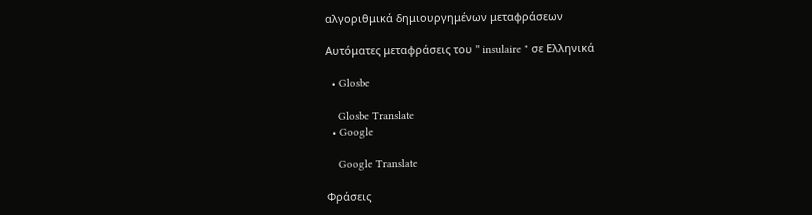αλγοριθμικά δημιουργημένων μεταφράσεων

Αυτόματες μεταφράσεις του " insulaire " σε Ελληνικά

  • Glosbe

    Glosbe Translate
  • Google

    Google Translate

Φράσεις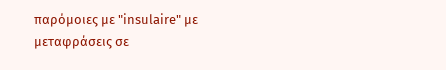παρόμοιες με "insulaire" με μεταφράσεις σε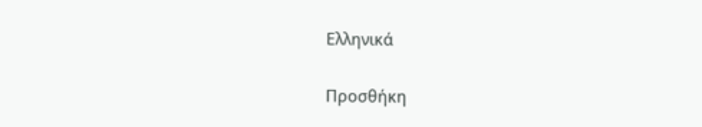Ελληνικά

Προσθήκη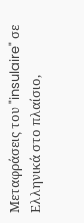Μεταφράσεις του "insulaire" σε Ελληνικά στο πλαίσιο,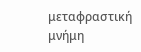μεταφραστική μνήμη